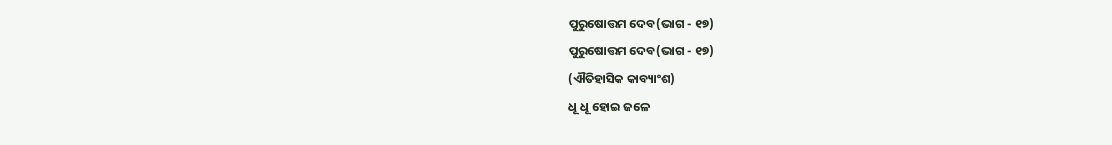ପୁରୁଷୋତ୍ତମ ଦେବ(ଭାଗ - ୧୭)
ପୁରୁଷୋତ୍ତମ ଦେବ(ଭାଗ - ୧୭)
(ଐତିହାସିକ କାବ୍ୟାଂଶ)
ଧୂ ଧୂ ହୋଇ ଜଳେ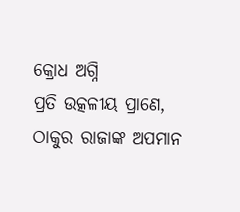କ୍ରୋଧ ଅଗ୍ନି
ପ୍ରତି ଉତ୍କଳୀୟ ପ୍ରାଣେ,
ଠାକୁର ରାଜାଙ୍କ ଅପମାନ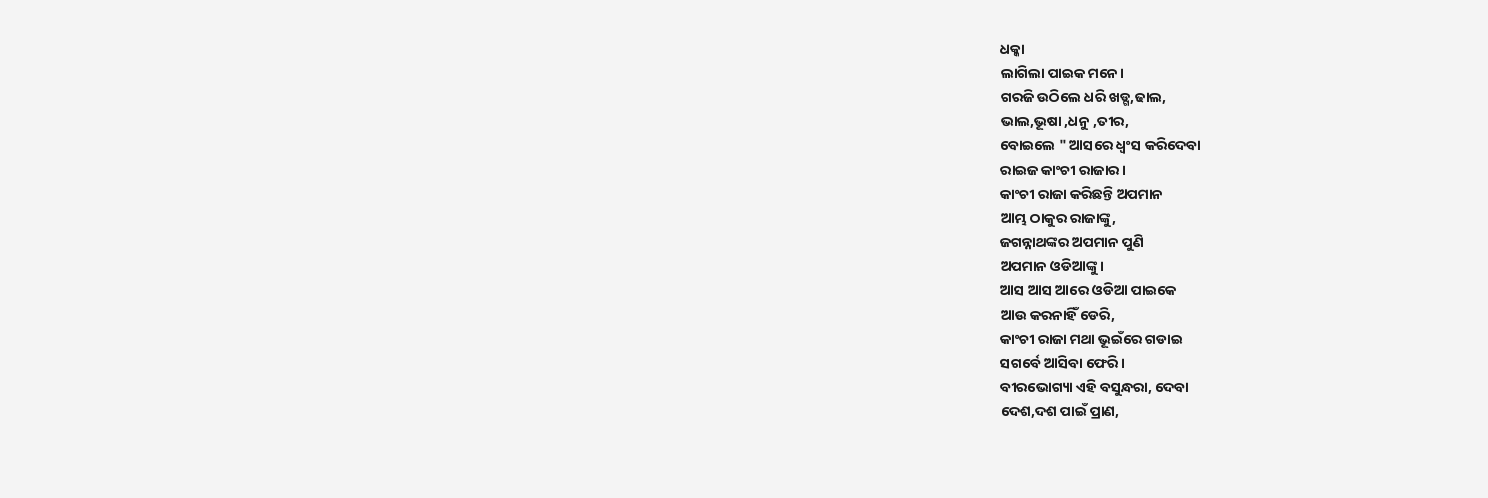ଧକ୍କା
ଲାଗିଲା ପାଇକ ମନେ।
ଗରଜି ଉଠିଲେ ଧରି ଖଡ୍ଗ,ଢାଲ,
ଭାଲ,ଭୂଷା ,ଧନୁ ,ତୀର,
ବୋଇଲେ " ଆସରେ ଧ୍ୱଂସ କରିଦେବା
ରାଇଜ କାଂଚୀ ରାଜାର।
କାଂଚୀ ରାଜା କରିଛନ୍ତି ଅପମାନ
ଆମ୍ଭ ଠାକୁର ରାଜାଙ୍କୁ,
ଜଗନ୍ନାଥଙ୍କର ଅପମାନ ପୁଣି
ଅପମାନ ଓଡିଆଙ୍କୁ।
ଆସ ଆସ ଆରେ ଓଡିଆ ପାଇକେ
ଆଉ କରନାହିଁ ଡେରି,
କାଂଚୀ ରାଜା ମଥା ଭୂଇଁରେ ଗଡାଇ
ସଗର୍ବେ ଆସିବା ଫେରି।
ବୀରଭୋଗ୍ୟା ଏହି ବସୁନ୍ଧରା, ଦେବା
ଦେଶ,ଦଶ ପାଇଁ ପ୍ରାଣ,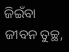ଜିଇଁବା ଜୀବନ ତୁଚ୍ଛ,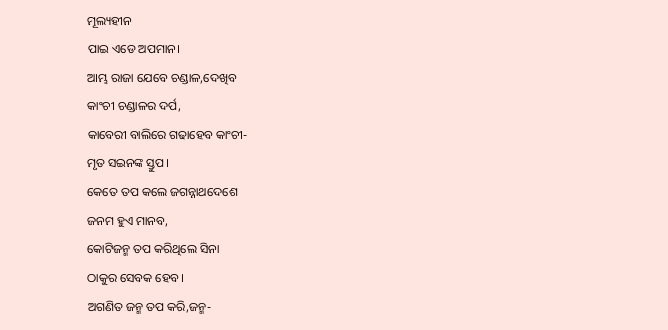ମୂଲ୍ୟହୀନ
ପାଇ ଏଡେ ଅପମାନ।
ଆମ୍ଭ ରାଜା ଯେବେ ଚଣ୍ଡାଳ,ଦେଖିବ
କାଂଚୀ ଚଣ୍ଡାଳର ଦର୍ପ,
କାବେରୀ ବାଲିରେ ଗଢାହେବ କାଂଚୀ-
ମୃତ ସଇନଙ୍କ ସ୍ତୁପ।
କେତେ ତପ କଲେ ଜଗନ୍ନାଥଦେଶେ
ଜନମ ହୁଏ ମାନବ,
କୋଟିଜନ୍ମ ତପ କରିଥିଲେ ସିନା
ଠାକୁର ସେବକ ହେବ।
ଅଗଣିତ ଜନ୍ମ ତପ କରି,ଜନ୍ମ-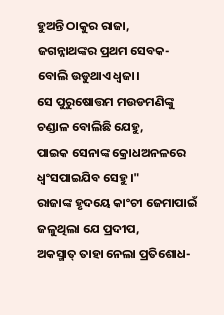ହୁଅନ୍ତି ଠାକୁର ରାଜା,
ଜଗନ୍ନାଥଙ୍କର ପ୍ରଥମ ସେବକ-
ବୋଲି ଉଡୁଥାଏ ଧ୍ୱଜା।
ସେ ପୁରୁଷୋତ୍ତମ ମଉଡମଣିଙ୍କୁ
ଚଣ୍ଡାଳ ବୋଲିଛି ଯେହୁ,
ପାଇକ ସେନାଙ୍କ କ୍ରୋଧଅନଳରେ
ଧ୍ୱଂସପାଇଯିବ ସେହୁ।"
ରାଜାଙ୍କ ହୃଦୟେ କାଂଚୀ ଜେମାପାଇଁ
ଜଳୁଥିଲା ଯେ ପ୍ରଦୀପ,
ଅକସ୍ମାତ୍ ତାହା ନେଲା ପ୍ରତିଶୋଧ-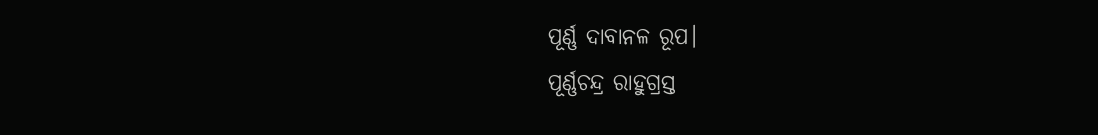ପୂର୍ଣ୍ଣ ଦାବାନଳ ରୂପ।
ପୂର୍ଣ୍ଣଚନ୍ଦ୍ର ରାହୁଗ୍ରସ୍ତ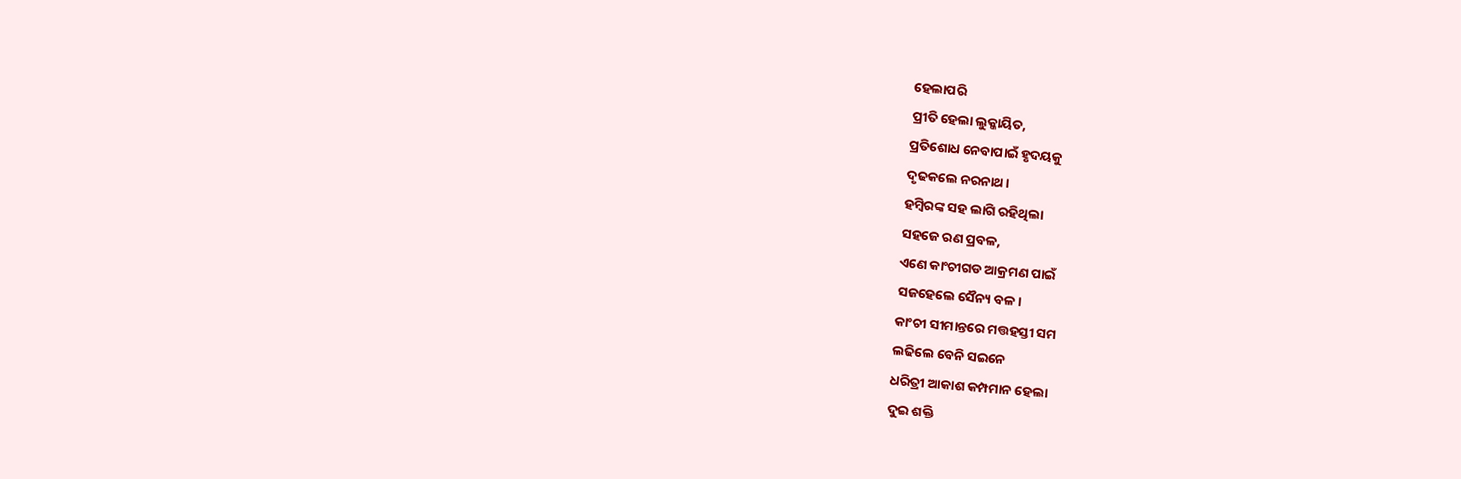ହେଲାପରି
ପ୍ରୀତି ହେଲା ଲୁକ୍କାୟିତ,
ପ୍ରତିଶୋଧ ନେବାପାଇଁ ହୃଦୟକୁ
ଦୃଢକଲେ ନରନାଥ।
ହମ୍ବିରଙ୍କ ସହ ଲାଗି ରହିଥିଲା
ସହଜେ ରଣ ପ୍ରବଳ,
ଏଣେ କାଂଚୀଗଡ ଆକ୍ରମଣ ପାଇଁ
ସଜହେଲେ ସୈନ୍ୟ ବଳ।
କାଂଚୀ ସୀମାନ୍ତରେ ମତ୍ତହସ୍ତୀ ସମ
ଲଢିଲେ ବେନି ସଇନେ
ଧରିତ୍ରୀ ଆକାଶ କମ୍ପମାନ ହେଲା
ଦୁଇ ଶକ୍ତି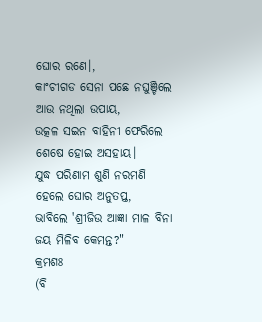ଘୋର ରଣେ।,
କାଂଚୀଗଡ ସେନା ପଛେ ନଘୁଞ୍ଚିଲେ
ଆଉ ନଥିଲା ଉପାୟ,
ଉତ୍କଳ ସଇନ ବାହିନୀ ଫେରିଲେ
ଶେଷେ ହୋଇ ଅସହାୟ।
ଯୁଦ୍ଧ ପରିଣାମ ଶୁଣି ନରମଣି
ହେଲେ ଘୋର ଅନୁତପ୍ତ,
ଭାବିଲେ 'ଶ୍ରୀଜିଉ ଆଜ୍ଞା ମାଳ ବିନା
ଜୟ ମିଳିବ କେମନ୍ତ?"
କ୍ରମଶଃ
(ବି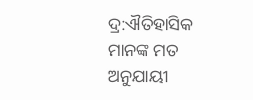ଦ୍ର:ଐତିହାସିକ ମାନଙ୍କ ମତ ଅନୁଯାୟୀ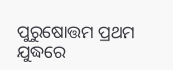ପୁରୁଷୋତ୍ତମ ପ୍ରଥମ ଯୁଦ୍ଧରେ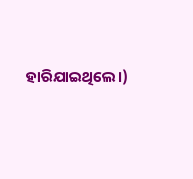ହାରିଯାଇଥିଲେ।)